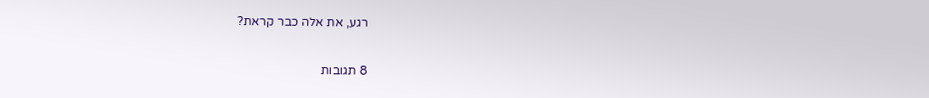רגע, את אלה כבר קראת?

8 תגובות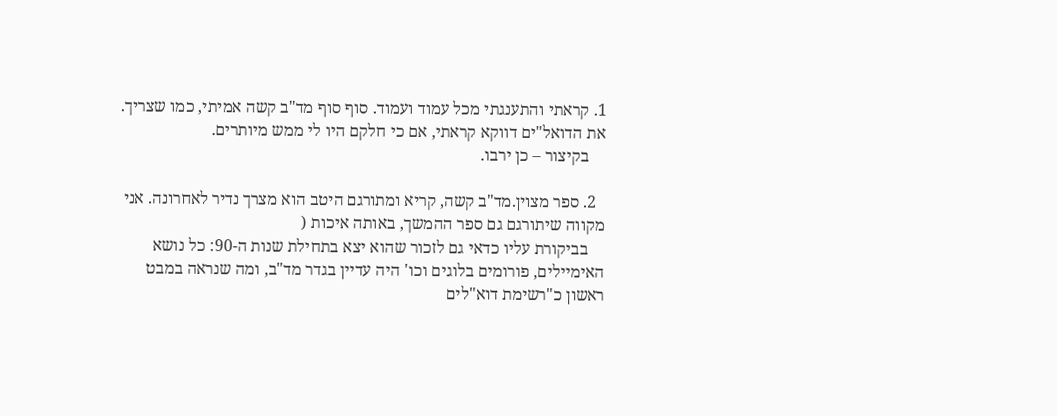1. קראתי והתענגתי מכל עמוד ועמוד. סוף סוף מד"ב קשה אמיתי, כמו שצריך. את הדואל"ים דווקא קראתי, אם כי חלקם היו לי ממש מיותרים.
    בקיצור – כן ירבו.

  2. ספר מצוין.מד"ב קשה, קריא ומתורגם היטב הוא מצרך נדיר לאחרונה. אני מקווה שיתורגם גם ספר ההמשך, באותה איכות (
    בביקורת עליו כדאי גם לזכור שהוא יצא בתחילת שנות ה-90: כל נושא האימיילים, פורומים בלוגים וכו' היה עדיין בגדר מד"ב, ומה שנראה במבט ראשון כ"רשימת דוא"לים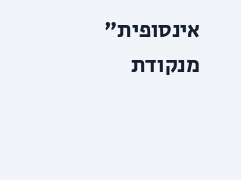אינסופית" מנקודת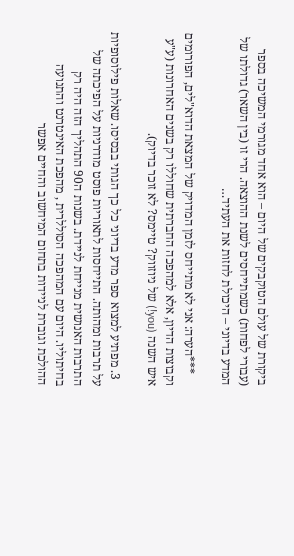ביקורת של עולם הטוקבקים של היום – הוא אחד מגורמי המשיכה בספר (עבורי לפחות) כשמתייחסים לשנת ההוצאה. הרי זו (בין השאר) גדולתו של המדע בדיוני – היכולת לחזות את העתיד…

    ***הערה: אני לא מתייחס לזמן המדויק של המצאת הדוא"לים, הפורומים וקבוצות הדיון, אלא למהפכה החברתית שחוללו רק בשנים האחרונות (ע"ע איש השנה (you!) של ניוזווק? טיימס? לא זוכר בדיוק).

  3. מפתיע למצוא ספר מדע בדיוני כל כך הגותי בבסיסו. שאלות פילוסופיות על תרבות ומהותה. התייחסות לתאוריות פוסט מודרניות על הפיכתה של התרבות האנושית מנייחת לניידת. בשנות ה90 התהליך הזה היה רק בחיתוליו. היום עם המהפכה הסוללרית , מהפכת האינטרנט והתנועה ההולכת וגוברת לניידות בתחום המיחשוב והחיים אפשר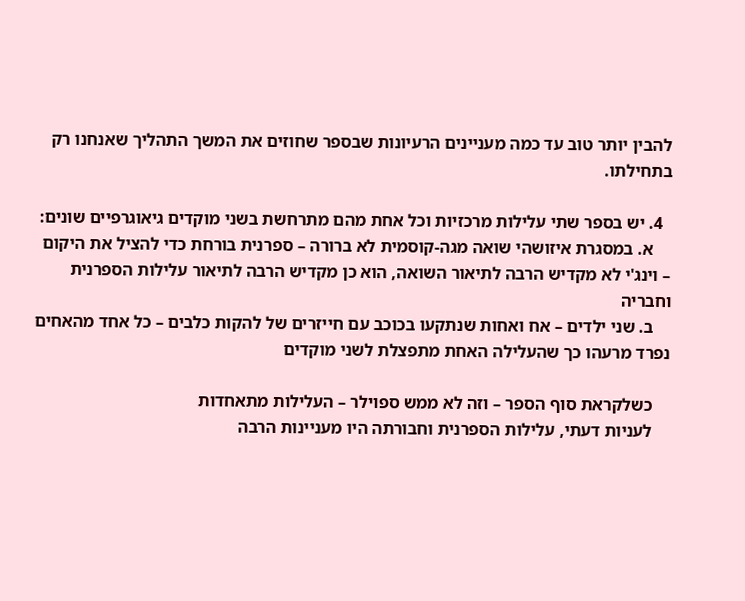להבין יותר טוב עד כמה מעניינים הרעיונות שבספר שחוזים את המשך התהליך שאנחנו רק בתחילתו.

  4. יש בספר שתי עלילות מרכזיות וכל אחת מהם מתרחשת בשני מוקדים גיאוגרפיים שונים:
    א. במסגרת איזושהי שואה מגה-קוסמית לא ברורה – ספרנית בורחת כדי להציל את היקום – וינג'י לא מקדיש הרבה לתיאור השואה, הוא כן מקדיש הרבה לתיאור עלילות הספרנית וחבריה
    ב. שני ילדים – אח ואחות שנתקעו בכוכב עם חייזרים של להקות כלבים – כל אחד מהאחים נפרד מרעהו כך שהעלילה האחת מתפצלת לשני מוקדים

    כשלקראת סוף הספר – וזה לא ממש ספוילר – העלילות מתאחדות
    לעניות דעתי, עלילות הספרנית וחבורתה היו מעניינות הרבה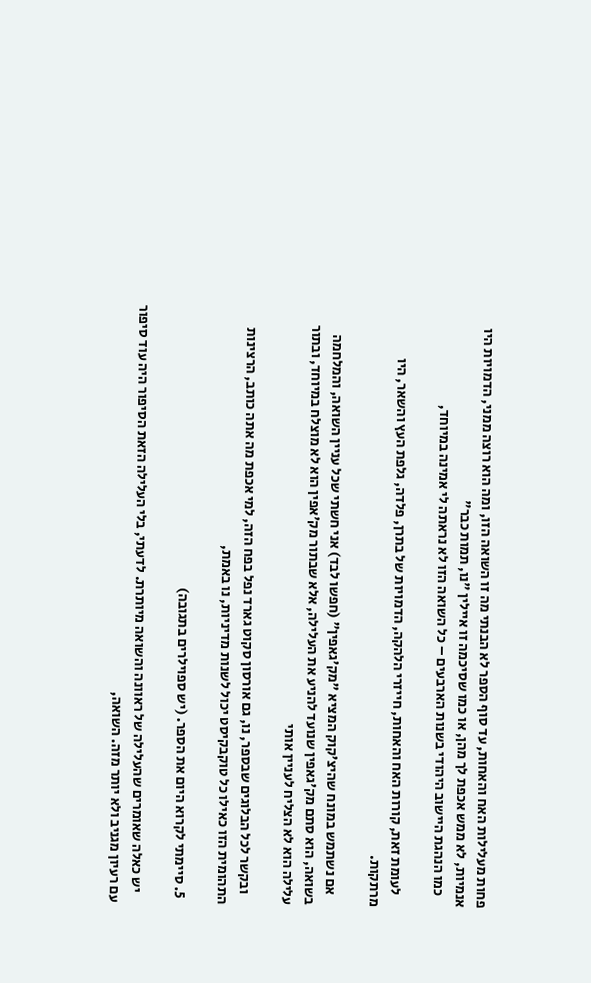פחות מעלילות האח והאחות, עד סוף הספר לא הבנתי מה זו השואה הזו, ומה הוא רוצה ממני, הדמויות היו אנמיות, לא ממש אכפת לך מהן, או כמו שסיכמה זו איילין "נו, תמות כבר"
    כמו הנהגת היישוב היהודי בשנות הארבעים – כל השואה הזו לא נראתה לי אמינה במיוחד,

    לעומת זאת, קורות האח והאחות, חייזרי הלהקה, הדמויות של בתרן, פלדה, גלפת העץ והשאר, היו מרתקות.

    אם נשתמש במונח שהיצ'קוק המציא "מק'גאפין" (חפשו לבד) אני חשתי שכל עניין השואה, והמלחמה בשואה, הוא סתם מק'גאפין שנועד להניע את העלילה, אלא שבתור מק'אפין הוא לא מוצלח במיוחד, ובתור עלילה הוא לא הצליח לעניין אותי

    ובקשר לכל הבלוגים שבספר, נו, גם אורסון סקוט גארד נפל בפח הזה, למי אכפת מה אתה כותב, הרצינות התהומית הזו כאילו כל טוקבקיסט יכול לשנות מדיניות, נו באמת,

  5. סיימתי לקרוא היום את הספר. (יש ספוילרים בתגובה)

    יש כאלה שאומרים שהעלילה של ראוונה והשואה מיותרת. לדעתי, בלי העלילה הזאת הסיפור היה עוד סיפור עם רעיון מגניב ולא יותר מזה. השואה,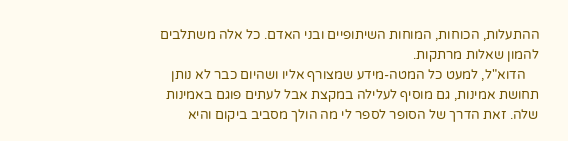ההתעלות, הכוחות, המוחות השיתופיים ובני האדם. כל אלה משתלבים להמון שאלות מרתקות.
    הדוא"ל, למעט כל המטה-מידע שמצורף אליו ושהיום כבר לא נותן תחושת אמינות, גם מוסיף לעלילה במקצת אבל לעתים פוגם באמינות שלה. זאת הדרך של הסופר לספר לי מה הולך מסביב ביקום והיא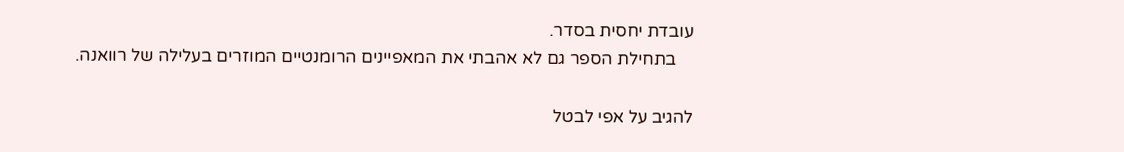עובדת יחסית בסדר.
    בתחילת הספר גם לא אהבתי את המאפיינים הרומנטיים המוזרים בעלילה של רוואנה.

להגיב על אפי לבטל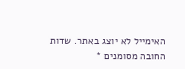האימייל לא יוצג באתר. שדות החובה מסומנים *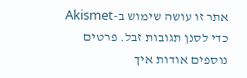אתר זו עושה שימוש ב-Akismet כדי לסנן תגובות זבל. פרטים נוספים אודות איך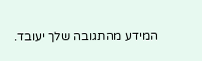המידע מהתגובה שלך יעובד.